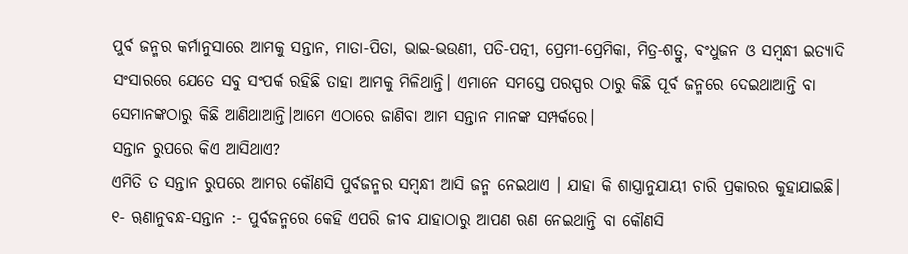ପୁର୍ବ ଜନ୍ମର କର୍ମାନୁସାରେ ଆମକୁ ସନ୍ତାନ, ମାତା-ପିତା, ଭାଇ-ଭଉଣୀ, ପତି-ପତ୍ନୀ, ପ୍ରେମୀ-ପ୍ରେମିକା, ମିତ୍ର-ଶତ୍ରୁ, ବଂଧୁଜନ ଓ ସମ୍ବନ୍ଧୀ ଇତ୍ୟାଦି ସଂସାରରେ ଯେତେ ସବୁ ସଂପର୍କ ରହିଛି ତାହା ଆମକୁ ମିଳିଥାନ୍ତି। ଏମାନେ ସମସ୍ତେ ପରସ୍ପର ଠାରୁ କିଛି ପୂର୍ବ ଜନ୍ମରେ ଦେଇଥାଆନ୍ତି ବା ସେମାନଙ୍କଠାରୁ କିଛି ଆଣିଥାଆନ୍ତି।ଆମେ ଏଠାରେ ଜାଣିବା ଆମ ସନ୍ତାନ ମାନଙ୍କ ସମ୍ପର୍କରେ।
ସନ୍ତାନ ରୁପରେ କିଏ ଆସିଥାଏ?
ଏମିତି ତ ସନ୍ତାନ ରୁପରେ ଆମର କୌଣସି ପୁର୍ବଜନ୍ମର ସମ୍ବନ୍ଧୀ ଆସି ଜନ୍ମ ନେଇଥାଏ । ଯାହା କି ଶାସ୍ତ୍ରାନୁଯାୟୀ ଚାରି ପ୍ରକାରର କୁହାଯାଇଛି।
୧- ୠଣାନୁବନ୍ଧ-ସନ୍ତାନ :- ପୁର୍ବଜନ୍ମରେ କେହି ଏପରି ଜୀବ ଯାହାଠାରୁ ଆପଣ ଋଣ ନେଇଥାନ୍ତି ବା କୌଣସି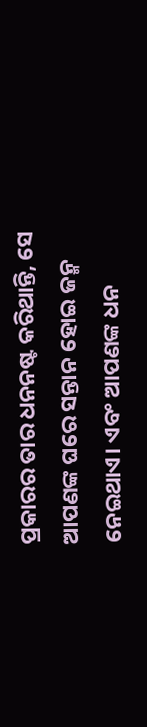ପ୍ରକାରର ତାର ଧନନଷ୍ଟ କରିଥାନ୍ତି, ସେ ଆପଣଙ୍କ ଘରେ ସନ୍ତାନ ହୋଇ ଜନ୍ମ ନେଇଥାଏ। ଏବଂ ଆପଣଙ୍କ ଧନ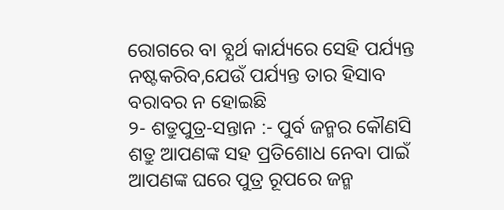ରୋଗରେ ବା ବ୍ଯର୍ଥ କାର୍ଯ୍ୟରେ ସେହି ପର୍ଯ୍ୟନ୍ତ ନଷ୍ଟକରିବ,ଯେଉଁ ପର୍ଯ୍ୟନ୍ତ ତାର ହିସାବ ବରାବର ନ ହୋଇଛି
୨- ଶତ୍ରୁପୁତ୍ର-ସନ୍ତାନ :- ପୁର୍ବ ଜନ୍ମର କୌଣସି ଶତ୍ରୁ ଆପଣଙ୍କ ସହ ପ୍ରତିଶୋଧ ନେବା ପାଇଁ ଆପଣଙ୍କ ଘରେ ପୁତ୍ର ରୂପରେ ଜନ୍ମ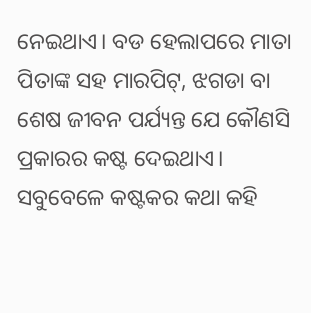ନେଇଥାଏ। ବଡ ହେଲାପରେ ମାତା ପିତାଙ୍କ ସହ ମାରପିଟ୍, ଝଗଡା ବା ଶେଷ ଜୀବନ ପର୍ଯ୍ୟନ୍ତ ଯେ କୌଣସି ପ୍ରକାରର କଷ୍ଟ ଦେଇଥାଏ। ସବୁବେଳେ କଷ୍ଟକର କଥା କହି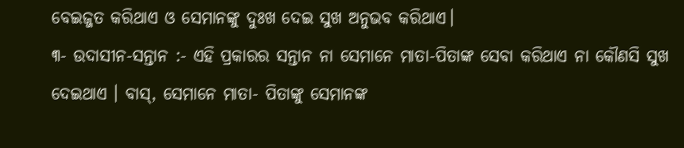ବେଇଜ୍ଜତ କରିଥାଏ ଓ ସେମାନଙ୍କୁ ଦୁଃଖ ଦେଇ ସୁଖ ଅନୁଭବ କରିଥାଏ।
୩- ଉଦାସୀନ-ସନ୍ତାନ :- ଏହି ପ୍ରକାରର ସନ୍ତାନ ନା ସେମାନେ ମାତା-ପିତାଙ୍କ ସେବା କରିଥାଏ ନା କୌଣସି ସୁଖ ଦେଇଥାଏ । ବାସ୍, ସେମାନେ ମାତା- ପିତାଙ୍କୁ ସେମାନଙ୍କ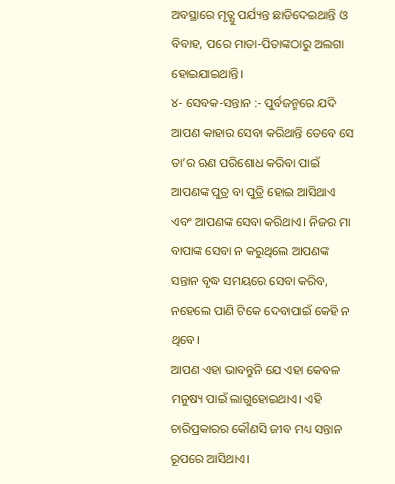ଅବସ୍ଥାରେ ମୃତ୍ଯୁ ପର୍ଯ୍ୟନ୍ତ ଛାଡିଦେଇଥାନ୍ତି ଓ ବିବାହ, ପରେ ମାତା-ପିତାଙ୍କଠାରୁ ଅଲଗା ହୋଇଯାଇଥାନ୍ତି।
୪- ସେବକ-ସନ୍ତାନ :- ପୁର୍ବଜନ୍ମରେ ଯଦି ଆପଣ କାହାର ସେବା କରିଥାନ୍ତି ତେବେ ସେ ତା’ର ଋଣ ପରିଶୋଧ କରିବା ପାଇଁ ଆପଣଙ୍କ ପୁତ୍ର ବା ପୁତ୍ରି ହୋଇ ଆସିଥାଏ ଏବଂ ଆପଣଙ୍କ ସେବା କରିଥାଏ। ନିଜର ମା ବାପାଙ୍କ ସେବା ନ କରୁଥିଲେ ଆପଣଙ୍କ ସନ୍ତାନ ବୃଦ୍ଧ ସମୟରେ ସେବା କରିବ, ନହେଲେ ପାଣି ଟିକେ ଦେବାପାଇଁ କେହି ନ ଥିବେ।
ଆପଣ ଏହା ଭାବନ୍ତୁନି ଯେ ଏହା କେବଳ ମନୁଷ୍ୟ ପାଇଁ ଲାଗୁହୋଇଥାଏ। ଏହି ଚାରିପ୍ରକାରର କୌଣସି ଜୀବ ମଧ୍ୟ ସନ୍ତାନ ରୂପରେ ଆସିଥାଏ।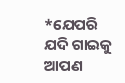*ଯେପରି ଯଦି ଗାଇକୁ ଆପଣ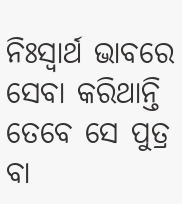ନିଃସ୍ବାର୍ଥ ଭାବରେ ସେବା କରିଥାନ୍ତି ତେବେ ସେ ପୁତ୍ର ବା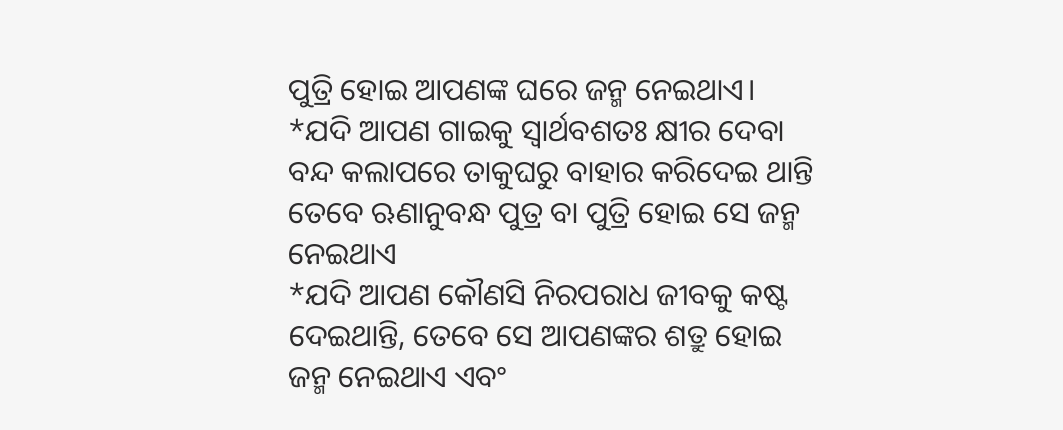ପୁତ୍ରି ହୋଇ ଆପଣଙ୍କ ଘରେ ଜନ୍ମ ନେଇଥାଏ।
*ଯଦି ଆପଣ ଗାଇକୁ ସ୍ବାର୍ଥବଶତଃ କ୍ଷୀର ଦେବା ବନ୍ଦ କଲାପରେ ତାକୁଘରୁ ବାହାର କରିଦେଇ ଥାନ୍ତି ତେବେ ଋଣାନୁବନ୍ଧ ପୁତ୍ର ବା ପୁତ୍ରି ହୋଇ ସେ ଜନ୍ମ ନେଇଥାଏ
*ଯଦି ଆପଣ କୌଣସି ନିରପରାଧ ଜୀବକୁ କଷ୍ଟ ଦେଇଥାନ୍ତି, ତେବେ ସେ ଆପଣଙ୍କର ଶତ୍ରୁ ହୋଇ ଜନ୍ମ ନେଇଥାଏ ଏବଂ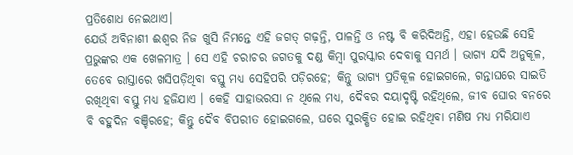ପ୍ରତିଶୋଧ ନେଇଥାଏ।
ଯେଉଁ ଅବିନାଶୀ ଈଶ୍ୱର ନିଜ ଖୁସି ନିମନ୍ତେ ଏହି ଜଗତ୍ ଗଢ଼ନ୍ତି, ପାଳନ୍ତି ଓ ନଷ୍ଟ ବି କରିଦିଅନ୍ତି, ଏହା ହେଉଛି ସେହି ପ୍ରଭୁଙ୍କର ଏକ ଖେଳମାତ୍ର । ସେ ଏହି ଚରାଚର ଜଗତକୁ ଦଣ୍ଡ କିମ୍ବା ପୁରସ୍କାର ଦେବାକୁ ସମର୍ଥ । ଭାଗ୍ୟ ଯଦି ଅନୁକୂଳ, ତେବେ ରାସ୍ତାରେ ଖସିପଡ଼ିଥିବା ବସ୍ତୁ ମଧ୍ୟ ସେହିପରି ପଡ଼ିରହେ; କିନ୍ତୁ ଭାଗ୍ୟ ପ୍ରତିକୂଳ ହୋଇଗଲେ, ଗନ୍ତାଘରେ ସାଇତି ରଖିଥିବା ବସ୍ତୁ ମଧ୍ୟ ହଜିଯାଏ । କେହି ସାହାଭରସା ନ ଥିଲେ ମଧ୍ୟ, ଦୈବର ଦୟାଦୃଷ୍ଟି ରହିଥିଲେ, ଜୀବ ଘୋର ବନରେ ବି ବହୁଦିନ ବଞ୍ଚିରହେ; କିନ୍ତୁ ଦୈବ ବିପରୀତ ହୋଇଗଲେ, ଘରେ ସୁରକ୍ଷିତ ହୋଇ ରହିଥିବା ମଣିଷ ମଧ୍ୟ ମରିଯାଏ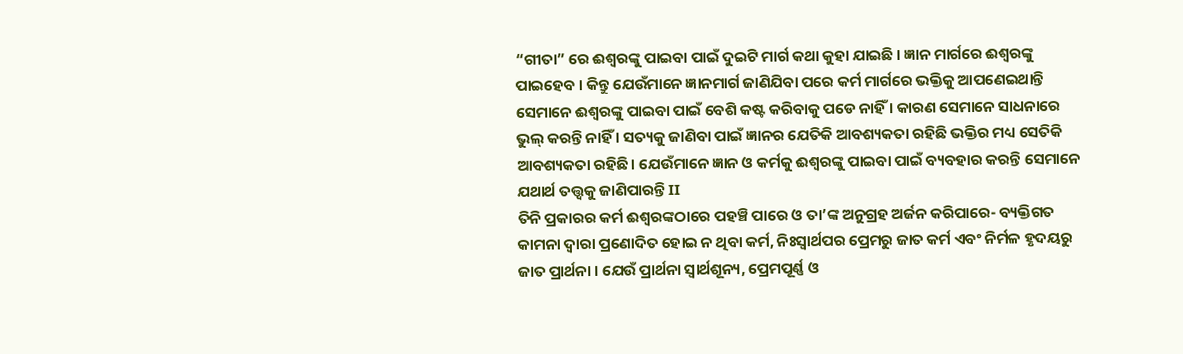“ଗୀତା” ରେ ଈଶ୍ବରଙ୍କୁ ପାଇବା ପାଇଁ ଦୁଇଟି ମାର୍ଗ କଥା କୁହା ଯାଇଛି । ଜ୍ଞାନ ମାର୍ଗରେ ଈଶ୍ବରଙ୍କୁ ପାଇହେବ । କିନ୍ତୁ ଯେଉଁମାନେ ଜ୍ଞାନମାର୍ଗ ଜାଣିଯିବା ପରେ କର୍ମ ମାର୍ଗରେ ଭକ୍ତିକୁ ଆପଣେଇଥାନ୍ତି ସେମାନେ ଈଶ୍ବରଙ୍କୁ ପାଇବା ପାଇଁ ବେଶି କଷ୍ଟ କରିବାକୁ ପଡେ ନାହିଁ । କାରଣ ସେମାନେ ସାଧନାରେ ଭୁଲ୍ କରନ୍ତି ନାହିଁ । ସତ୍ୟକୁ ଜାଣିବା ପାଇଁ ଜ୍ଞାନର ଯେତିକି ଆବଶ୍ୟକତା ରହିଛି ଭକ୍ତିର ମଧ୍ୟ ସେତିକି ଆବଶ୍ୟକତା ରହିଛି। ଯେଉଁମାନେ ଜ୍ଞାନ ଓ କର୍ମକୁ ଈଶ୍ବରଙ୍କୁ ପାଇବା ପାଇଁ ବ୍ୟବହାର କରନ୍ତି ସେମାନେ ଯଥାର୍ଥ ତତ୍ତ୍ବକୁ ଜାଣିପାରନ୍ତି II
ତିନି ପ୍ରକାରର କର୍ମ ଈଶ୍ୱରଙ୍କଠାରେ ପହଞ୍ଚି ପାରେ ଓ ତା’ଙ୍କ ଅନୁଗ୍ରହ ଅର୍ଜନ କରିପାରେ- ବ୍ୟକ୍ତିଗତ କାମନା ଦ୍ୱାରା ପ୍ରଣୋଦିତ ହୋଇ ନ ଥିବା କର୍ମ, ନିଃସ୍ୱାର୍ଥପର ପ୍ରେମରୁ ଜାତ କର୍ମ ଏବଂ ନିର୍ମଳ ହୃଦୟରୁ ଜାତ ପ୍ରାର୍ଥନା । ଯେଉଁ ପ୍ରାର୍ଥନା ସ୍ୱାର୍ଥଶୂନ୍ୟ, ପ୍ରେମପୂର୍ଣ୍ଣ ଓ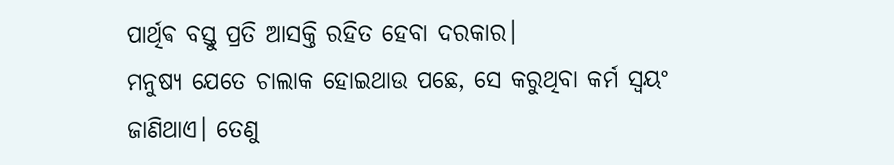ପାର୍ଥିଵ ବସ୍ତୁ ପ୍ରତି ଆସକ୍ତି ରହିତ ହେବା ଦରକାର।
ମନୁଷ୍ୟ ଯେତେ ଚାଲାକ ହୋଇଥାଉ ପଛେ, ସେ କରୁଥିବା କର୍ମ ସ୍ବୟଂ ଜାଣିଥାଏ। ତେଣୁ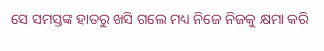ସେ ସମସ୍ତଙ୍କ ହାତରୁ ଖସି ଗଲେ ମଧ୍ୟ ନିଜେ ନିଜକୁ କ୍ଷମା କରି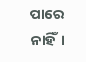ପାରେ ନାହିଁ।